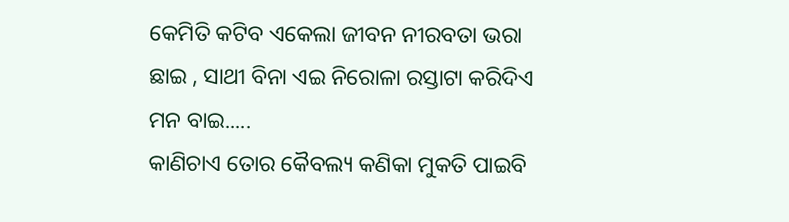କେମିତି କଟିବ ଏକେଲା ଜୀବନ ନୀରବତା ଭରା ଛାଇ , ସାଥୀ ବିନା ଏଇ ନିରୋଳା ରସ୍ତାଟା କରିଦିଏ ମନ ବାଇ.....
କାଣିଚାଏ ତୋର କୈବଲ୍ୟ କଣିକା ମୁକତି ପାଇବି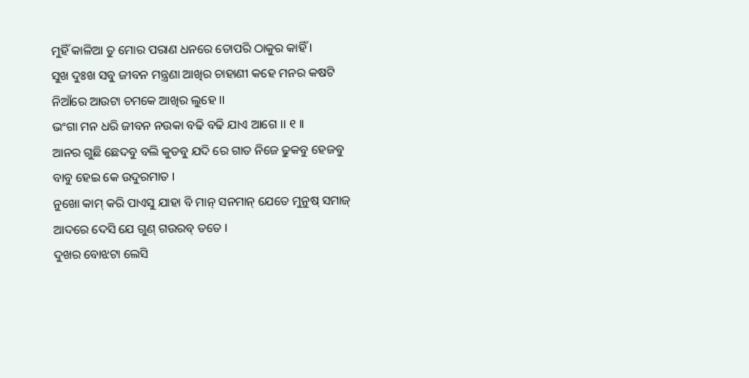ମୁହିଁ କାଳିଆ ତୁ ମୋର ପରାଣ ଧନରେ ତୋପରି ଠାକୁର କାହିଁ ।
ସୁଖ ଦୁଃଖ ସବୁ ଜୀବନ ମନ୍ତ୍ରଣା ଆଖିର ଚାହାଣୀ କହେ ମନର କଷଟି ନିଆଁରେ ଆଉଟା ଚମକେ ଆଖିର ଲୁହେ ।।
ଭଂଗା ମନ ଧରି ଜୀବନ ନଉକା ବଢି ବଢି ଯାଏ ଆଗେ ।। ୧ ।।
ଆନର ଗୁଛି ଛେଦବୁ ବଲି କୁଡବୁ ଯଦି ରେ ଗାତ ନିଜେ ଢୁକବୁ ହେଜବୁ ବାବୁ ହେଇ କେ ଉଦୁରମାତ ।
ନୁଖୋ କାମ୍ କରି ପାଏସୁ ଯାହା ବି ମାନ୍ ସନମାନ୍ ଯେତେ ମୁନୁଷ୍ ସମାଜ୍ ଆଦରେ ଦେସି ଯେ ଗୁଣ୍ ଗଉରବ୍ ତତେ ।
ଦୁଖର ବୋଝଟା ଲେସି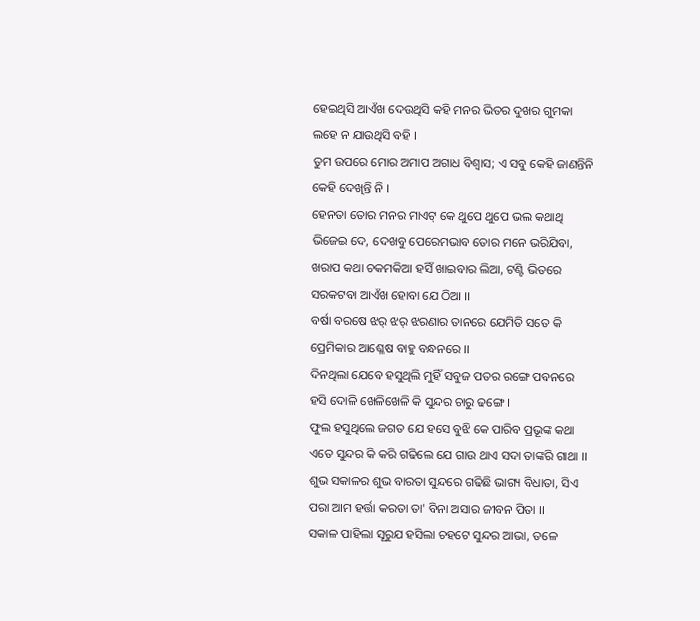ହେଇଥିସି ଆଏଁଖ ଦେଉଥିସି କହି ମନର ଭିତର ଦୁଖର ଗୁମକା ଲହେ ନ ଯାଉଥିସି ବହି ।
ତୁମ ଉପରେ ମୋର ଅମାପ ଅଗାଧ ବିଶ୍ୱାସ; ଏ ସବୁ କେହି ଜାଣନ୍ତିନି କେହି ଦେଖିନ୍ତି ନି ।
ହେନତା ତୋର ମନର ମାଏଟ୍ କେ ଥୁପେ ଥୁପେ ଭଲ କଥାଥି ଭିଜେଇ ଦେ, ଦେଖବୁ ପେରେମଭାବ ତୋର ମନେ ଭରିଯିବା,
ଖରାପ କଥା ଚକମକିଆ ହସିଁ ଖାଇବାର ଲିଆ, ଟଣ୍ଟି ଭିତରେ ସରକଟବା ଆଏଁଖ ହୋବା ଯେ ଠିଆ ।।
ବର୍ଷା ବରଷେ ଝର୍ ଝର୍ ଝରଣାର ତାନରେ ଯେମିତି ସତେ କି ପ୍ରେମିକାର ଆଶ୍ଳେଷ ବାହୁ ବନ୍ଧନରେ ।।
ଦିନଥିଲା ଯେବେ ହସୁଥିଲି ମୁହିଁ ସବୁଜ ପତର ରଙ୍ଗେ ପବନରେ ହସି ଦୋଳି ଖେଳିଖେଳି କି ସୁନ୍ଦର ଚାରୁ ଢଙ୍ଗେ ।
ଫୁଲ ହସୁଥିଲେ ଜଗତ ଯେ ହସେ ବୁଝି କେ ପାରିବ ପ୍ରଭୂଙ୍କ କଥା ଏତେ ସୁନ୍ଦର କି କରି ଗଢିଲେ ଯେ ଗାଉ ଥାଏ ସଦା ତାଙ୍କରି ଗାଥା ।।
ଶୁଭ ସକାଳର ଶୁଭ ବାରତା ସୁନ୍ଦରେ ଗଢିଛି ଭାଗ୍ୟ ବିଧାତା, ସିଏ ପରା ଆମ ହର୍ତ୍ତା କରତା ତା' ବିନା ଅସାର ଜୀବନ ପିତା ।।
ସକାଳ ପାହିଲା ସୂରୁଯ ହସିଲା ଚହଟେ ସୁନ୍ଦର ଆଭା, ତଳେ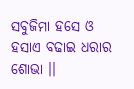ସବୁଜିମା ହସେ ଓ ହସାଏ ବଢାଇ ଧରାର ଶୋଭା ।।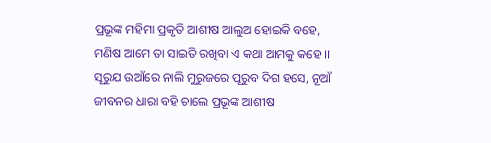ପ୍ରଭୂଙ୍କ ମହିମା ପ୍ରକୃତି ଆଶୀଷ ଆଲୁଅ ହୋଇକି ବହେ, ମଣିଷ ଆମେ ତା ସାଇତି ରଖିବା ଏ କଥା ଆମକୁ କହେ ।।
ସୂରୁଯ ଉଆଁରେ ନାଲି ମୁରୁଜରେ ପୂରୁବ ଦିଗ ହସେ, ନୂଆଁ ଜୀବନର ଧାରା ବହି ଚାଲେ ପ୍ରଭୂଙ୍କ ଆଶୀଷ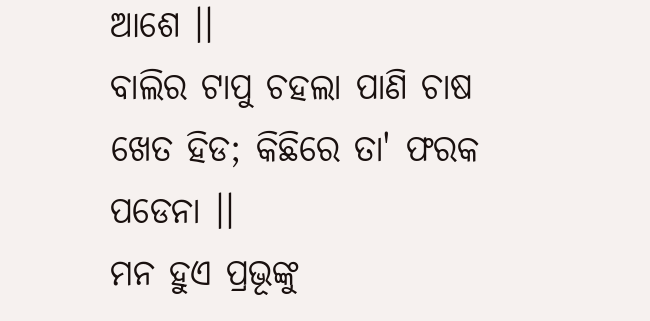ଆଶେ ।।
ବାଲିର ଟାପୁ ଚହଲା ପାଣି ଚାଷ ଖେତ ହିଡ; କିଛିରେ ତା' ଫରକ ପଡେନା ।।
ମନ ହୁଏ ପ୍ରଭୂଙ୍କୁ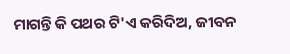ମାଗନ୍ତି କି ପଥର ଟି'ଏ କରିଦିଅ, ଜୀବନ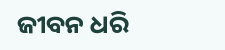ଜୀବନ ଧରି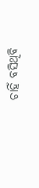ଚାହିଁ ବସିଥିବି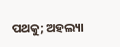ପଥକୁ; ଅହଲ୍ୟା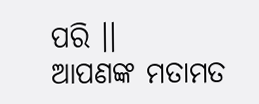ପରି ।।
ଆପଣଙ୍କ ମତାମତ